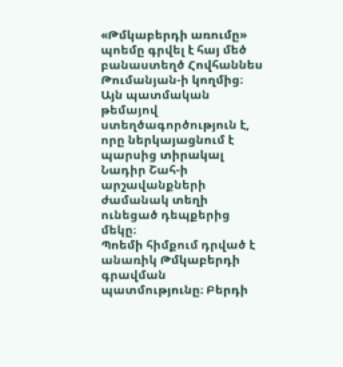«Թմկաբերդի առումը» պոեմը գրվել է հայ մեծ բանաստեղծ Հովհաննես Թումանյան-ի կողմից։ Այն պատմական թեմայով ստեղծագործություն է, որը ներկայացնում է պարսից տիրակալ Նադիր Շահ-ի արշավանքների ժամանակ տեղի ունեցած դեպքերից մեկը։
Պոեմի հիմքում դրված է անառիկ Թմկաբերդի գրավման պատմությունը։ Բերդի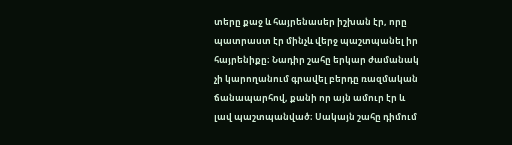տերը քաջ և հայրենասեր իշխան էր, որը պատրաստ էր մինչև վերջ պաշտպանել իր հայրենիքը։ Նադիր շահը երկար ժամանակ չի կարողանում գրավել բերդը ռազմական ճանապարհով, քանի որ այն ամուր էր և լավ պաշտպանված։ Սակայն շահը դիմում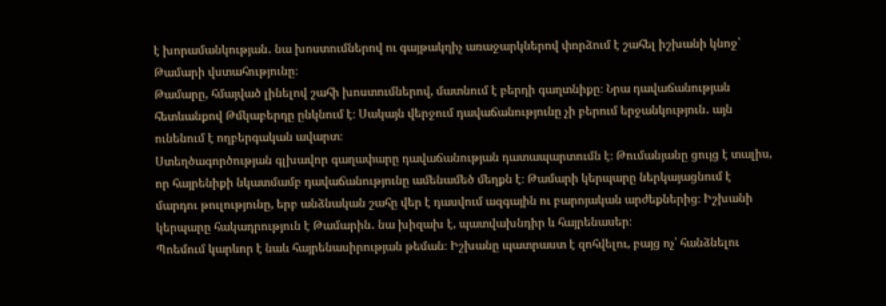է խորամանկության․ նա խոստումներով ու գայթակղիչ առաջարկներով փորձում է շահել իշխանի կնոջ՝ Թամարի վստահությունը։
Թամարը, հմայված լինելով շահի խոստումներով, մատնում է բերդի գաղտնիքը։ Նրա դավաճանության հետևանքով Թմկաբերդը ընկնում է։ Սակայն վերջում դավաճանությունը չի բերում երջանկություն․ այն ունենում է ողբերգական ավարտ։
Ստեղծագործության գլխավոր գաղափարը դավաճանության դատապարտումն է։ Թումանյանը ցույց է տալիս, որ հայրենիքի նկատմամբ դավաճանությունը ամենամեծ մեղքն է։ Թամարի կերպարը ներկայացնում է մարդու թուլությունը, երբ անձնական շահը վեր է դասվում ազգային ու բարոյական արժեքներից։ Իշխանի կերպարը հակադրություն է Թամարին․ նա խիզախ է, պատվախնդիր և հայրենասեր։
Պոեմում կարևոր է նաև հայրենասիրության թեման։ Իշխանը պատրաստ է զոհվելու, բայց ոչ՝ հանձնելու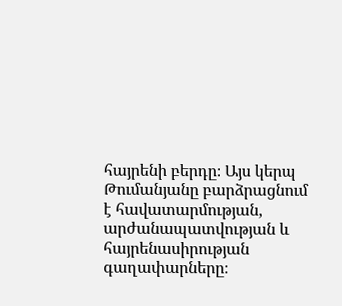հայրենի բերդը։ Այս կերպ Թումանյանը բարձրացնում է հավատարմության, արժանապատվության և հայրենասիրության գաղափարները։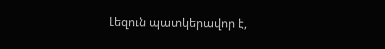Լեզուն պատկերավոր է,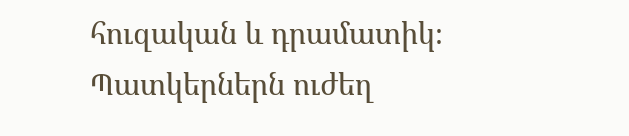հուզական և դրամատիկ։ Պատկերներն ուժեղ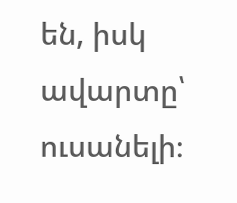են, իսկ ավարտը՝ ուսանելի։